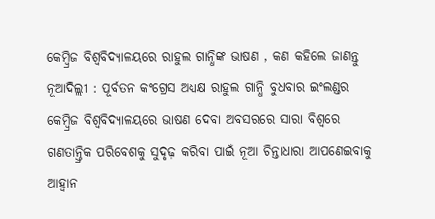କେମ୍ବ୍ରିଜ ବିଶ୍ୱବିଦ୍ୟାଳୟରେ ରାହୁଲ ଗାନ୍ଧିଙ୍କ ଭାଷଣ , କଣ କହିଲେ ଜାଣନ୍ତୁ
ନୂଆଦିଲ୍ଲୀ : ପୂର୍ବତନ କଂଗ୍ରେସ ଅଧ୍ୟକ୍ଷ ରାହୁଲ ଗାନ୍ଧି ବୁଧବାର ଇଂଲଣ୍ଡର କେମ୍ବ୍ରିଜ ବିଶ୍ବବିଦ୍ୟାଳୟରେ ଭାଷଣ ଦେବା ଅବସରରେ ସାରା ବିଶ୍ବରେ ଗଣତାନ୍ତ୍ରିକ ପରିବେଶକୁ ସୁଦୃଢ଼ କରିବା ପାଇଁ ନୂଆ ଚିନ୍ତାଧାରା ଆପଣେଇବାକୁ ଆହ୍ବାନ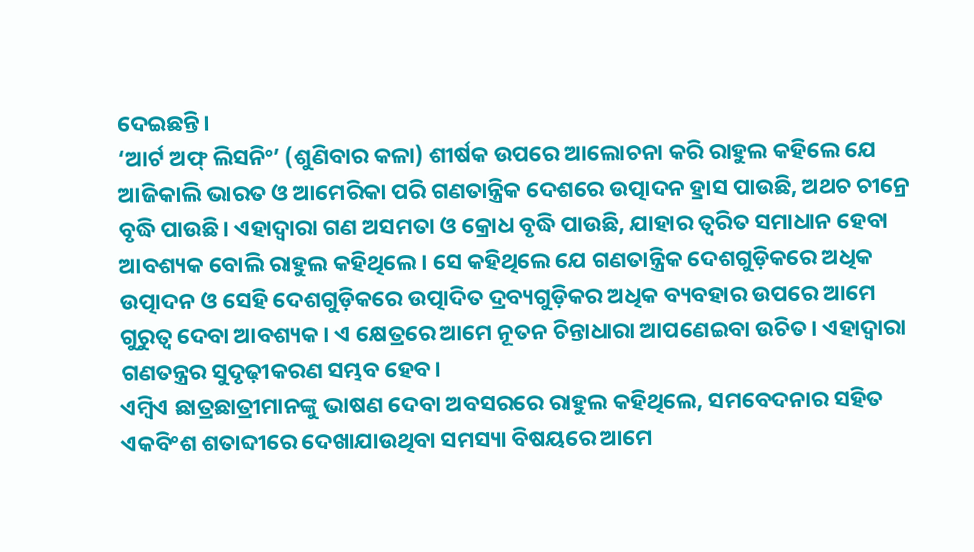ଦେଇଛନ୍ତି।
‘ଆର୍ଟ ଅଫ୍ ଲିସନିଂ’ (ଶୁଣିବାର କଳା) ଶୀର୍ଷକ ଉପରେ ଆଲୋଚନା କରି ରାହୁଲ କହିଲେ ଯେ ଆଜିକାଲି ଭାରତ ଓ ଆମେରିକା ପରି ଗଣତାନ୍ତ୍ରିକ ଦେଶରେ ଉତ୍ପାଦନ ହ୍ରାସ ପାଉଛି, ଅଥଚ ଚୀନ୍ରେ ବୃଦ୍ଧି ପାଉଛି। ଏହାଦ୍ବାରା ଗଣ ଅସମତା ଓ କ୍ରୋଧ ବୃଦ୍ଧି ପାଉଛି, ଯାହାର ତ୍ବରିତ ସମାଧାନ ହେବା ଆବଶ୍ୟକ ବୋଲି ରାହୁଲ କହିଥିଲେ। ସେ କହିଥିଲେ ଯେ ଗଣତାନ୍ତ୍ରିକ ଦେଶଗୁଡ଼ିକରେ ଅଧିକ ଉତ୍ପାଦନ ଓ ସେହି ଦେଶଗୁଡ଼ିକରେ ଉତ୍ପାଦିତ ଦ୍ରବ୍ୟଗୁଡ଼ିକର ଅଧିକ ବ୍ୟବହାର ଉପରେ ଆମେ ଗୁରୁତ୍ବ ଦେବା ଆବଶ୍ୟକ। ଏ କ୍ଷେତ୍ରରେ ଆମେ ନୂତନ ଚିନ୍ତାଧାରା ଆପଣେଇବା ଉଚିତ। ଏହାଦ୍ବାରା ଗଣତନ୍ତ୍ରର ସୁଦୃଢ଼ୀକରଣ ସମ୍ଭବ ହେବ।
ଏମ୍ବିଏ ଛାତ୍ରଛାତ୍ରୀମାନଙ୍କୁ ଭାଷଣ ଦେବା ଅବସରରେ ରାହୁଲ କହିଥିଲେ, ସମବେଦନାର ସହିତ ଏକବିଂଶ ଶତାବ୍ଦୀରେ ଦେଖାଯାଉଥିବା ସମସ୍ୟା ବିଷୟରେ ଆମେ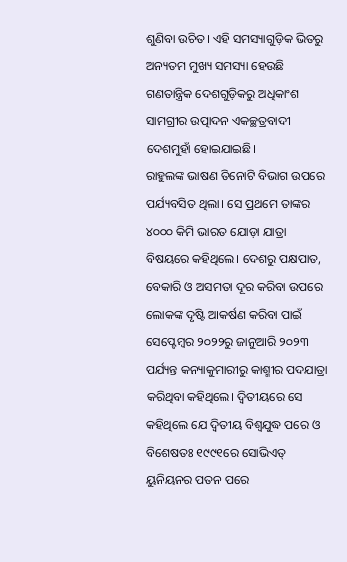ଶୁଣିବା ଉଚିତ। ଏହି ସମସ୍ୟାଗୁଡ଼ିକ ଭିତରୁ ଅନ୍ୟତମ ମୁଖ୍ୟ ସମସ୍ୟା ହେଉଛି ଗଣତାନ୍ତ୍ରିକ ଦେଶଗୁଡ଼ିକରୁ ଅଧିକାଂଶ ସାମଗ୍ରୀର ଉତ୍ପାଦନ ଏକଚ୍ଛତ୍ରବାଦୀ ଦେଶମୁହାଁ ହୋଇଯାଇଛି।
ରାହୁଲଙ୍କ ଭାଷଣ ତିନୋଟି ବିଭାଗ ଉପରେ ପର୍ଯ୍ୟବସିତ ଥିଲା। ସେ ପ୍ରଥମେ ତାଙ୍କର ୪୦୦୦ କିମି ଭାରତ ଯୋଡ଼ା ଯାତ୍ରା ବିଷୟରେ କହିଥିଲେ। ଦେଶରୁ ପକ୍ଷପାତ, ବେକାରି ଓ ଅସମତା ଦୂର କରିବା ଉପରେ ଲୋକଙ୍କ ଦୃଷ୍ଟି ଆକର୍ଷଣ କରିବା ପାଇଁ ସେପ୍ଟେମ୍ବର ୨୦୨୨ରୁ ଜାନୁଆରି ୨୦୨୩ ପର୍ଯ୍ୟନ୍ତ କନ୍ୟାକୁମାରୀରୁ କାଶ୍ମୀର ପଦଯାତ୍ରା କରିଥିବା କହିଥିଲେ। ଦ୍ବିତୀୟରେ ସେ କହିଥିଲେ ଯେ ଦ୍ବିତୀୟ ବିଶ୍ବଯୁଦ୍ଧ ପରେ ଓ ବିଶେଷତଃ ୧୯୯୧ରେ ସୋଭିଏତ୍ ୟୁନିୟନର ପତନ ପରେ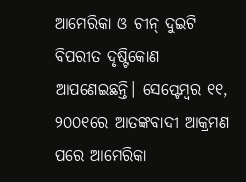ଆମେରିକା ଓ ଚୀନ୍ ଦୁଇଟି ବିପରୀତ ଦୃଷ୍ଟିକୋଣ ଆପଣେଇଛନ୍ତି। ସେପ୍ଟେମ୍ବର ୧୧, ୨୦୦୧ରେ ଆତଙ୍କବାଦୀ ଆକ୍ରମଣ ପରେ ଆମେରିକା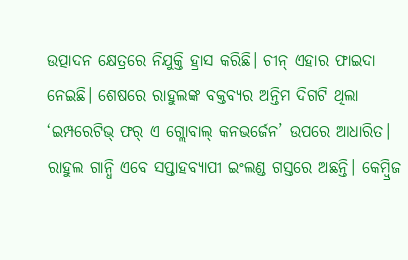ଉତ୍ପାଦନ କ୍ଷେତ୍ରରେ ନିଯୁକ୍ତି ହ୍ରାସ କରିଛି। ଚୀନ୍ ଏହାର ଫାଇଦା ନେଇଛି। ଶେଷରେ ରାହୁଲଙ୍କ ବକ୍ତବ୍ୟର ଅନ୍ତିମ ଦିଗଟି ଥିଲା ‘ଇମ୍ପରେଟିଭ୍ ଫର୍ ଏ ଗ୍ଲୋବାଲ୍ କନଭର୍ଜେନ’ ଉପରେ ଆଧାରିତ। ରାହୁଲ ଗାନ୍ଧି ଏବେ ସପ୍ତାହବ୍ୟାପୀ ଇଂଲଣ୍ଡ ଗସ୍ତରେ ଅଛନ୍ତି। କେମ୍ବ୍ରିଜ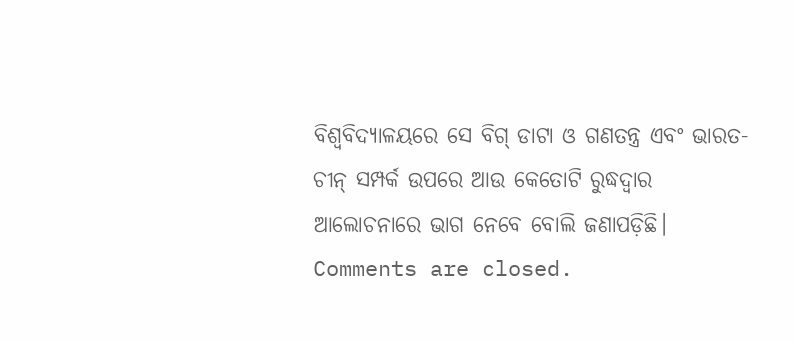ବିଶ୍ବବିଦ୍ୟାଳୟରେ ସେ ବିଗ୍ ଡାଟା ଓ ଗଣତନ୍ତ୍ର ଏବଂ ଭାରତ-ଚୀନ୍ ସମ୍ପର୍କ ଉପରେ ଆଉ କେତୋଟି ରୁଦ୍ଧଦ୍ବାର ଆଲୋଚନାରେ ଭାଗ ନେବେ ବୋଲି ଜଣାପଡ଼ିଛି।
Comments are closed.